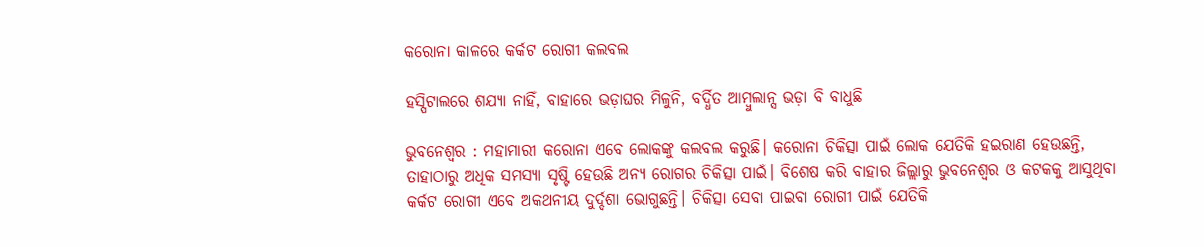କରୋନା କାଳରେ କର୍କଟ ରୋଗୀ କଲବଲ

ହସ୍ପିଟାଲରେ ଶଯ୍ୟା ନାହିଁ, ବାହାରେ ଭଡ଼ାଘର ମିଳୁନି, ବର୍ଦ୍ଧିତ ଆମ୍ବୁଲାନ୍ସ ଭଡ଼ା ବି ବାଧୁଛି

ଭୁବନେଶ୍ବର : ମହାମାରୀ କରୋନା ଏବେ ଲୋକଙ୍କୁ କଲବଲ କରୁଛି। କରୋନା ଚିକିତ୍ସା ପାଇଁ ଲୋକ ଯେତିକି ହଇରାଣ ହେଉଛନ୍ତି, ତାହାଠାରୁ ଅଧିକ ସମସ୍ୟା ସୃଷ୍ଟି ହେଉଛି ଅନ୍ୟ ରୋଗର ଚିକିତ୍ସା ପାଇଁ। ବିଶେଷ କରି ବାହାର ଜିଲ୍ଲାରୁ ଭୁବନେଶ୍ବର ଓ କଟକକୁ ଆସୁଥିବା କର୍କଟ ରୋଗୀ ଏବେ ଅକଥନୀୟ ଦୁର୍ଦ୍ଦଶା ଭୋଗୁଛନ୍ତି। ଚିକିତ୍ସା ସେବା ପାଇବା ରୋଗୀ ପାଇଁ ଯେତିକି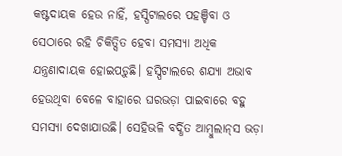କଷ୍ଟଦାୟକ ହେଉ ନାହିଁ, ହସ୍ପିଟାଲରେ ପହଞ୍ଚିବା ଓ ସେଠାରେ ରହି ଚିକିତ୍ସିତ ହେବା ସମସ୍ୟା ଅଧିକ ଯନ୍ତ୍ରଣାଦା‌ୟକ ହୋଇପଡ଼ୁଛି। ହସ୍ପିଟାଲରେ ଶଯ୍ୟା ଅଭାବ ହେଉଥିବା ବେଳେ ବାହାରେ ଘରଭଡ଼ା ପାଇବାରେ ବହୁ ସମସ୍ୟା ଦେଖାଯାଉଛି। ସେହିଭଳି ବର୍ଦ୍ଧିତ ଆମ୍ବୁଲାନ୍‌ସ ଭଡ଼ା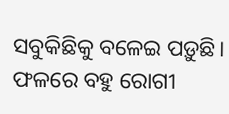ସବୁକିଛିକୁ ବଳେଇ ପଡ଼ୁଛି। ଫଳରେ ବହୁ ରୋଗୀ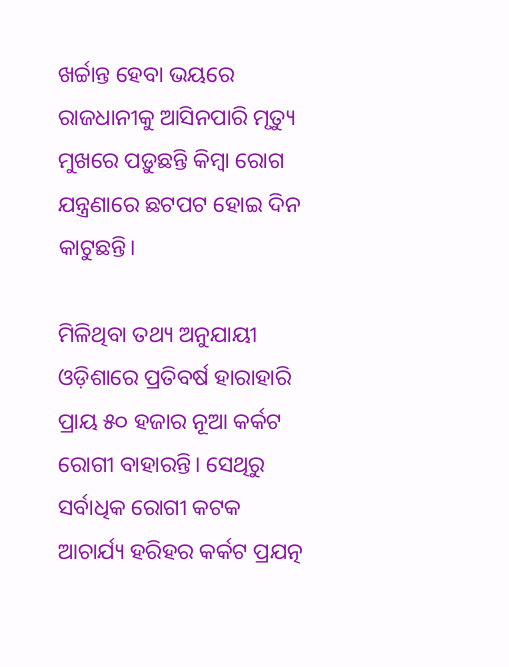ଖର୍ଚ୍ଚାନ୍ତ ହେବା ଭୟରେ ରାଜଧାନୀକୁ ଆସିନପାରି ମୃତ୍ୟୁ ମୁଖରେ ପଡ଼ୁଛନ୍ତି କିମ୍ବା ରୋଗ ଯନ୍ତ୍ରଣାରେ ଛଟପଟ ହୋଇ ଦିନ କାଟୁଛନ୍ତି।

ମିଳିଥିବା ତଥ୍ୟ ଅନୁଯାୟୀ ଓଡ଼ିଶାରେ ପ୍ରତିବର୍ଷ ହାରାହାରି ପ୍ରାୟ ୫୦ ହଜାର ନୂଆ କର୍କଟ ରୋଗୀ ବାହାରନ୍ତି। ସେଥିରୁ ସର୍ବାଧିକ ରୋଗୀ କଟକ ଆଚାର୍ଯ୍ୟ ହରିହର କର୍କଟ ପ୍ରଯତ୍ନ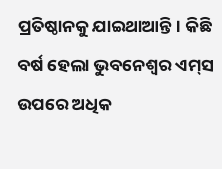ପ୍ରତିଷ୍ଠାନକୁ ଯାଇଥାଆନ୍ତି। କିଛି ବର୍ଷ ହେଲା ଭୁବନେଶ୍ବର ଏମ୍‌ସ ଉପରେ ଅଧିକ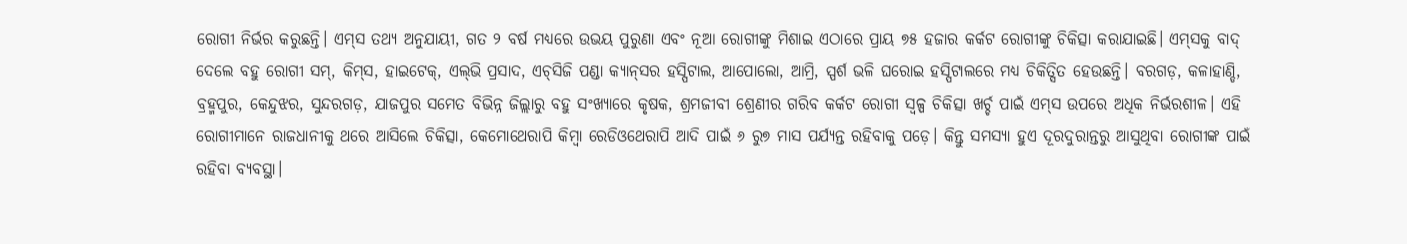ରୋଗୀ ନିର୍ଭର କରୁଛନ୍ତି। ଏମ୍‌ସ ତଥ୍ୟ ଅନୁଯାୟୀ, ଗତ ୨ ବର୍ଷ ମଧ୍ୟରେ ଉଭୟ ପୁରୁଣା ଏବଂ ନୂଆ ରୋଗୀଙ୍କୁ ମିଶାଇ ଏଠାରେ ପ୍ରାୟ ୭୫ ହଜାର କର୍କଟ ରୋଗୀଙ୍କୁ ଚିକିତ୍ସା କରାଯାଇଛି। ଏମ୍‌ସକୁ ବାଦ୍ ଦେଲେ ବହୁ ରୋଗୀ ସମ୍‌, କିମ୍‌ସ, ହାଇଟେକ୍‌, ଏଲ୍‌ଭି ପ୍ରସାଦ, ଏଚ୍‌ସିଜି ପଣ୍ଡା କ୍ୟାନ୍‌ସର ହସ୍ପିଟାଲ, ଆପୋଲୋ, ଆମ୍ରି, ସ୍ପର୍ଶ ଭଳି ଘରୋଇ ହସ୍ପିଟାଲରେ ମଧ୍ୟ ଚିକିତ୍ସିତ ହେଉଛନ୍ତି। ବରଗଡ଼, କଳାହାଣ୍ଡି, ବ୍ରହ୍ମପୁର, କେନ୍ଦୁଝର, ସୁନ୍ଦରଗଡ଼, ଯାଜପୁର ସମେତ ବିଭିନ୍ନ ଜିଲ୍ଲାରୁ ବହୁ ସଂଖ୍ୟାରେ କୃଷକ, ଶ୍ରମଜୀବୀ ଶ୍ରେଣୀର ଗରିବ କର୍କଟ ରୋଗୀ ସ୍ବଳ୍ପ ଚିକିତ୍ସା ଖର୍ଚ୍ଚ ପାଇଁ ଏମ୍‌ସ ଉପରେ ଅଧିକ ନିର୍ଭରଶୀଳ। ଏହି ରୋଗୀମାନେ ରାଜଧାନୀକୁ ଥରେ ଆସିଲେ ଚିକିତ୍ସା, କେମୋଥେରାପି କିମ୍ବା ରେଡିଓଥେରାପି ଆଦି ପାଇଁ ୬ ରୁ୭ ମାସ ପର୍ଯ୍ୟନ୍ତ ରହିବାକୁ ପଡ଼େ। କିନ୍ତୁ ସମସ୍ୟା ହୁଏ ଦୂରଦୁରାନ୍ତରୁ ଆସୁଥିବା ରୋଗୀଙ୍କ ପାଇଁ ରହିବା ବ୍ୟବସ୍ଥା।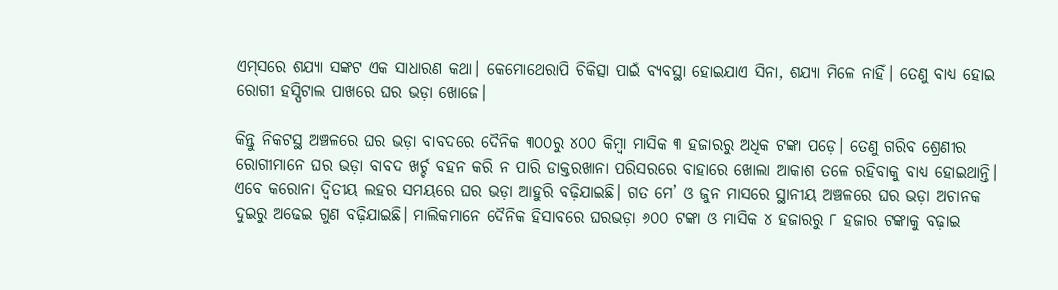ଏମ୍‌ସରେ ଶଯ୍ୟା ସଙ୍କଟ ଏକ ସାଧାରଣ କଥା। କେମୋଥେରାପି ଚିକିତ୍ସା ପାଇଁ ବ୍ୟବସ୍ଥା ହୋଇଯାଏ ସିନା, ଶଯ୍ୟା ମିଳେ ନାହିଁ। ତେଣୁ ବାଧ୍ୟ ହୋଇ ରୋଗୀ ହସ୍ପିଟାଲ ପାଖରେ ଘର ଭଡ଼ା ଖୋଜେ।

କିନ୍ତୁ ନିକଟସ୍ଥ ଅଞ୍ଚଳରେ ଘର ଭଡ଼ା ବାବଦରେ ଦୈନିକ ୩୦୦ରୁ ୪୦୦ କିମ୍ବା ମାସିକ ୩ ହଜାରରୁ ଅଧିକ ଟଙ୍କା ପଡ଼େ। ତେଣୁ ଗରିବ ଶ୍ରେଣୀର ରୋଗୀମାନେ ଘର ଭଡ଼ା ବାବଦ ଖର୍ଚ୍ଚ ବହନ କରି ନ ପାରି ଡାକ୍ତରଖାନା ପରିସରରେ ବାହାରେ ଖୋଲା ଆକାଶ ତଳେ ରହିବାକୁ ବାଧ୍ୟ ହୋଇଥାନ୍ତି। ଏବେ କରୋନା ଦ୍ବିତୀୟ ଲହର ସମୟରେ ଘର ଭଡ଼ା ଆହୁରି ବଢ଼ିଯାଇଛି। ଗତ ମେ’ ଓ ଜୁନ ମାସରେ ସ୍ଥାନୀୟ ଅଞ୍ଚଳରେ ଘର ଭଡ଼ା ଅଚାନକ ଦୁଇରୁ ଅଢେଇ ଗୁଣ ବଢ଼ିଯାଇଛି। ମାଲିକମାନେ ଦୈନିକ ହିସାବରେ ଘରଭଡ଼ା ୬୦୦ ଟଙ୍କା‌ ଓ ମାସିକ ୪ ହଜାରରୁ ୮ ହଜାର ଟଙ୍କାକୁ ବଢ଼ାଇ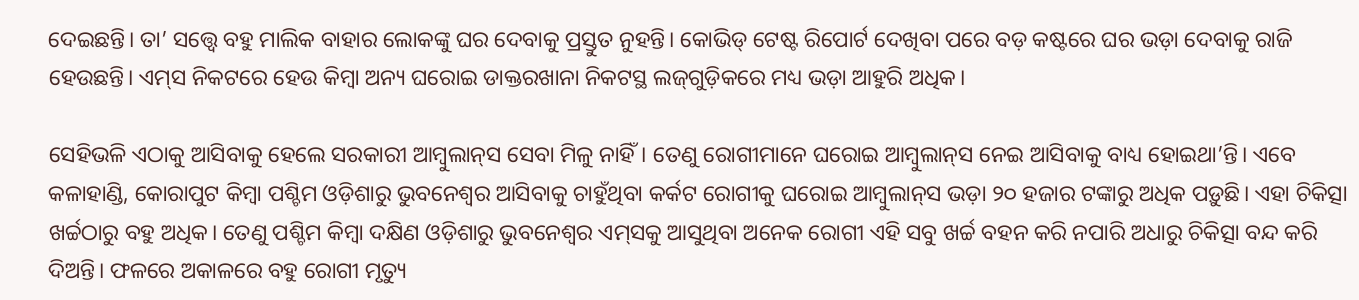ଦେଇଛନ୍ତି। ତା’ ସତ୍ତ୍ବେ ବହୁ ମାଲିକ ବାହାର ଲୋକଙ୍କୁ ଘର ଦେବାକୁ ପ୍ରସ୍ତୁତ ନୁହନ୍ତି। କୋଭିଡ୍‌ ଟେଷ୍ଟ ରିପୋର୍ଟ ଦେଖିବା ପରେ ବଡ଼ କଷ୍ଟରେ ଘର ଭଡ଼ା ଦେବାକୁ ରାଜି ହେଉଛନ୍ତି। ଏମ୍‌ସ ନିକଟରେ ହେଉ କିମ୍ବା ଅନ୍ୟ ଘରୋଇ ଡାକ୍ତରଖାନା ନିକଟସ୍ଥ ଲଜ୍‌ଗୁଡ଼ିକରେ ମଧ୍ୟ ଭଡ଼ା ଆହୁରି ଅଧିକ।

ସେହିଭଳି ଏଠାକୁ ଆସିବାକୁ ହେଲେ ସରକାରୀ ଆମ୍ବୁଲାନ୍‌ସ ସେବା ମିଳୁ ନାହିଁ। ତେଣୁ ରୋଗୀମାନେ ଘରୋଇ ଆମ୍ବୁଲାନ୍‌ସ ନେଇ ଆସିବାକୁ ବାଧ୍ୟ ହୋଇଥା’ନ୍ତି। ଏବେ କଳାହାଣ୍ଡି, କୋରାପୁଟ କିମ୍ବା ପଶ୍ଚିମ ଓଡ଼ିଶାରୁ ଭୁବନେଶ୍ବର ଆସିବାକୁ ଚାହୁଁଥିବା କର୍କଟ ରୋଗୀକୁ ଘରୋଇ ଆମ୍ବୁଲାନ୍‌ସ ଭଡ଼ା ୨୦ ହଜାର ଟଙ୍କାରୁ ଅଧିକ ପଡ଼ୁଛି। ଏହା ଚିକିତ୍ସା ଖର୍ଚ୍ଚଠାରୁ ବହୁ ଅଧିକ। ତେଣୁ ପଶ୍ଚିମ କିମ୍ବା ଦକ୍ଷିଣ ଓଡ଼ିଶାରୁ ଭୁବନେଶ୍ବର ଏମ୍‌ସକୁ ଆସୁଥିବା ଅନେକ ରୋଗୀ ଏହି ସବୁ ଖର୍ଚ୍ଚ ବହନ କରି ନପାରି ଅଧାରୁ ଚିକିତ୍ସା ବନ୍ଦ କରି ଦିଅନ୍ତି। ଫଳରେ ଅକାଳରେ ବହୁ ରୋଗୀ ମୃତ୍ୟୁ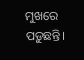ମୁଖରେ ପଡ଼ୁଛନ୍ତି।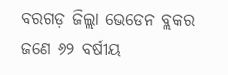ବରଗଡ଼ ଜିଲ୍ଲା ଭେଡେନ ବ୍ଲକର ଜଣେ ୬୨ ବର୍ଷୀୟ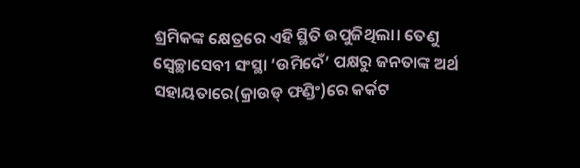ଶ୍ରମିକଙ୍କ କ୍ଷେତ୍ରରେ ଏହି ସ୍ଥିତି ଉପୁଜିଥିଲା। ତେଣୁ ସ୍ବେଚ୍ଛାସେବୀ ସଂସ୍ଥା ‘ଉମିଦେଁ’ ପକ୍ଷରୁ ଜନତାଙ୍କ ଅର୍ଥ ସହାୟତାରେ(କ୍ରାଉଡ୍‌ ଫଣ୍ଡିଂ)ରେ କର୍କଟ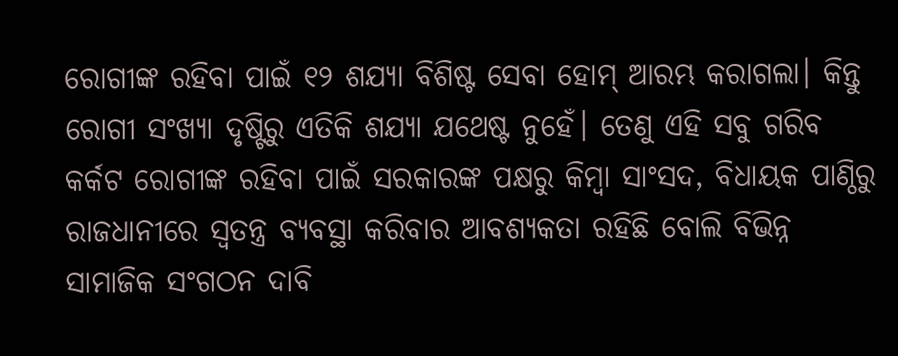ରୋଗୀଙ୍କ ରହିବା ପାଇଁ ୧୨ ଶଯ୍ୟା ବିଶିଷ୍ଟ ସେବା ହୋମ୍‌ ଆରମ୍ଭ କରାଗଲା। କିନ୍ତୁ ରୋଗୀ ସଂଖ୍ୟା ଦୃଷ୍ଟିରୁ ଏତିକି ଶଯ୍ୟା ଯଥେଷ୍ଟ ନୁହେଁ। ତେଣୁ ଏହି ସବୁ ଗରିବ କର୍କଟ ରୋଗୀଙ୍କ ରହିବା ପାଇଁ ସରକାରଙ୍କ ପକ୍ଷରୁ କିମ୍ବା ସାଂସଦ, ବିଧାୟକ ପାଣ୍ଠିରୁ ରାଜଧାନୀରେ ସ୍ବତନ୍ତ୍ର ବ୍ୟବସ୍ଥା କରିବାର ଆବଶ୍ୟକତା ରହିଛି ବୋଲି ବିଭିନ୍ନ ସାମାଜିକ ସଂଗଠନ ଦାବି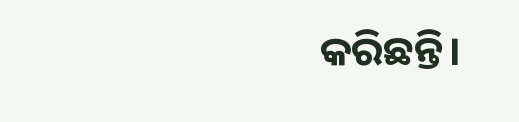କରିଛନ୍ତି।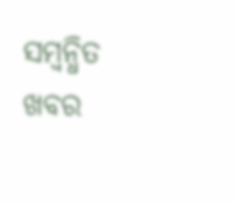ସମ୍ବନ୍ଧିତ ଖବର